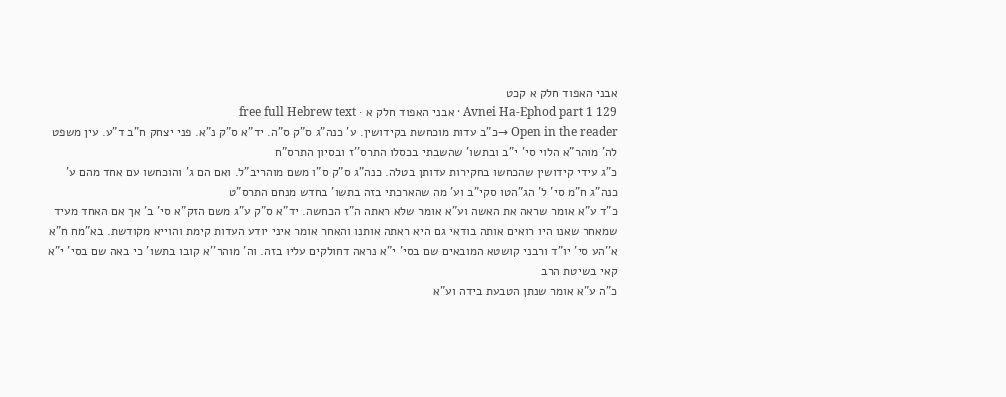אבני האפוד חלק א קכט
Avnei Ha-Ephod part 1 129 · אבני האפוד חלק א · free full Hebrew text
Open in the reader →כ"ב עדות מוכחשת בקידושין. ע' כנה"ג ס"ק ס"ה. יד"א ס"ק נ"א. פני יצחק ח"ב ד"ע. עין משפט לה' מוהר"א הלוי סי' י"ב ובתשו' שהשבתי בכסלו התרס''ז ובסיון התרס"ח
כ"ג עידי קידושין שהכחשו בחקירות עדותן בטלה. כנה"ג ס"ק ס"ו משם מוהריב"ל. ואם הם ג' והוכחשו עם אחד מהם ע' כנה"ג ח"מ סי' ל' הג"הטו סקי"ב וע' מה שהארכתי בזה בתשו' בחדש מנחם התרס"ט
כ"ד ע"א אומר שראה את האשה וע"א אומר שלא ראתה ה"ז הכחשה. יד"א ס"ק ע"ג משם הזק"א סי' ב' אך אם האחד מעיד שמאחר שאנו היו רואים אותה בודאי גם היא ראתה אותנו והאחר אומר איני יודע העדות קימת והוייא מקודשת. בא"מח ח"א א''הע סי' יו"ד ורבני קושטא המובאים שם בסי' י"א נראה דחולקים עליו בזה. וה' מוהר''א קובו בתשו' כי באה שם בסי' י"א קאי בשיטת הרב
כ"ה ע"א אומר שנתן הטבעת בידה וע"א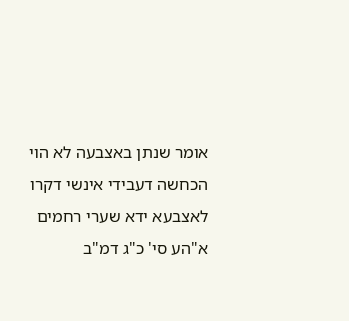אומר שנתן באצבעה לא הוי הכחשה דעבידי אינשי דקרו לאצבעא ידא שערי רחמים א"הע סי' כ"ג דמ"ב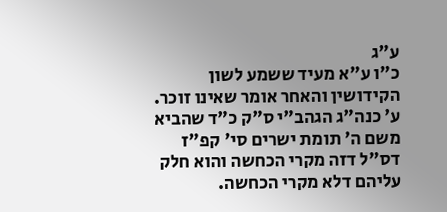ע"ג
כ"ו ע"א מעיד ששמע לשון הקידושין והאחר אומר שאינו זוכר. ע' כנה"ג הגהב"י ס"ק כ"ד שהביא משם ה' תומת ישרים סי' קפ"ז דס"ל דזה מקרי הכחשה והוא חלק עליהם דלא מקרי הכחשה.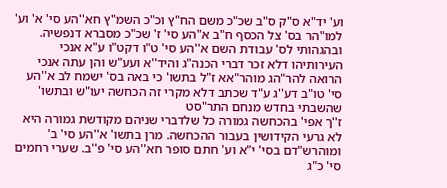וע' יד"א ס"ק ס"ב שכ"כ משם הח"ץ וכ"כ השמ"ץ חא''הע סי' א' וע' למו"הר בס' צל הכסף ח"ב א"הע סי' ז' שכ"כ מסברא דנפשיה. ובהגהותי לס' עבודת השם א''הע סי' ט"ו דקט"ו ע"א אנכי העירותיהו דלא זכר דברי הכנה"ג והיד''א ועע"ש והן עתה אנכי הרואה להר"הג מוהר"אא ז"ל בתשו' כי באה בס' ישמח לב א''הע סי' טו"ב דע''ג ע"ד שכתב דלא מקרי זה הכחשה יעו"ש ובתשו' שהשבתי בחדש מנחם התר"סט
ז''ך אפי' בהכחשה גמורה כל שלדברי שניהם מקודשת גמורה היא לא גרעי הקידושין בעבור ההכחשה. מרן בתשו' א''הע סי' ב' ומוהרש"דם בסי' י"א וע' חתם סופר חא''הע סי' פ''ב. שערי רחמים סי' כ"ג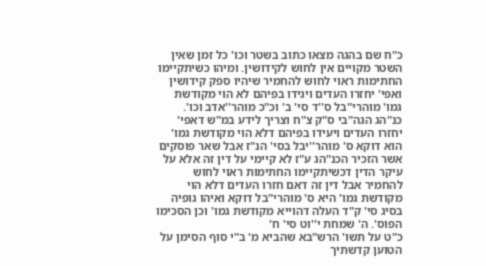כ"ח שם בהגה מצאו כתוב בשטר וכו' כל זמן שאין השטר מקויים אין לחוש לקידושין. ומיהו כשיתקיימו החתימות ראוי לחוש להחמיר שיהיו ספק קידושין ואפי' יחזרו העדים ויגידו בפיהם לא הוי מקודשת גמו' מוהרי"בל ס''ד סי' ב' וכ"כ מוהר''אדב וכו'. כנ"הג הגה"בי ס"ק צ"ח וצריך לידע במ"ש דאפי' יחזרו העדים ויעידו בפיהם דלא הוי מקודשת גמו' הוא דוקא ס' מוהר''יבל בסי' הנ"ז אבל שאר פוסקים אשר הזכיר הכנ"הג ע"ז לא קיימי על דין זה אלא על עיקר הדין דכשיתקיימו החתימות ראוי לחוש להחמיר אבל דין זה דאם חזרו העדים דלא הוי מקודשת גמו' היא ס' מוהרי"בל דוקא ואיהו גופיה בסיג סי' ק"ד העלה דהוייא מקודשת גמו' וכן הסכימו הפוס'. ה' שמחת י''וט סי' ח'
כ"ט על תשו' הרש"בא שהביא מ' ב"י סוף הסימן על הטוען קדשתיך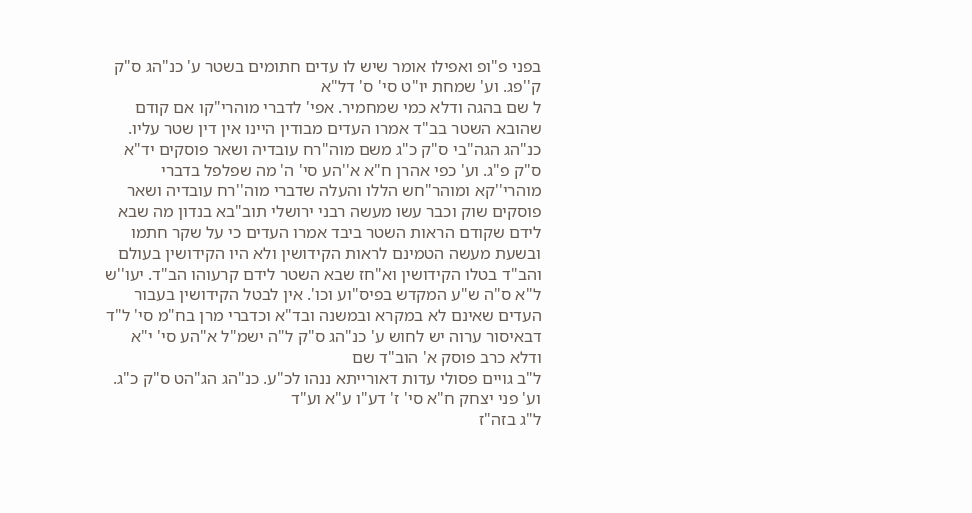בפני פ"ופ ואפילו אומר שיש לו עדים חתומים בשטר ע' כנ"הג ס"ק ק''פג. וע' שמחת יו"ט סי' ס' דל"א
ל שם בהגה ודלא כמי שמחמיר. אפי' לדברי מוהרי"קו אם קודם שהובא השטר בב"ד אמרו העדים מבודין היינו אין דין שטר עליו. כנ"הג הגה"בי ס"ק כ"ג משם מוה"רח עובדיה ושאר פוסקים יד"א ס"ק פ"ג. וע' כפי אהרן ח"א א''הע סי' ה' מה שפלפל בדברי מוהרי''קא ומוהר"חש הללו והעלה שדברי מוה''רח עובדיה ושאר פוסקים שוק וכבר עשו מעשה רבני ירושלי תוב"בא בנדון מה שבא לידם שקודם הראות השטר ביבד אמרו העדים כי על שקר חתמו ובשעת מעשה הטמינם לראות הקידושין ולא היו הקידושין בעולם והב"ד בטלו הקידושין וא"חז שבא השטר לידם קרעוהו הב"ד. יעו''ש
ל"א ס"ה ש"ע המקדש בפיס"וע וכו'. אין לבטל הקידושין בעבור העדים שאינם לא במקרא ובמשנה ובד"א וכדברי מרן בח"מ סי' ל"ד דבאיסור ערוה יש לחוש ע' כנ"הג ס"ק ל"ה ישמ"ל א"הע סי' י"א ודלא כרב פוסק א' הוב"ד שם
ל"ב גויים פסולי עדות דאורייתא ננהו לכ"ע. כנ"הג הג"הט ס"ק כ"ג. וע' פני יצחק ח"א סי' ז' דע"ו ע"א וע"ד
ל"ג בזה"ז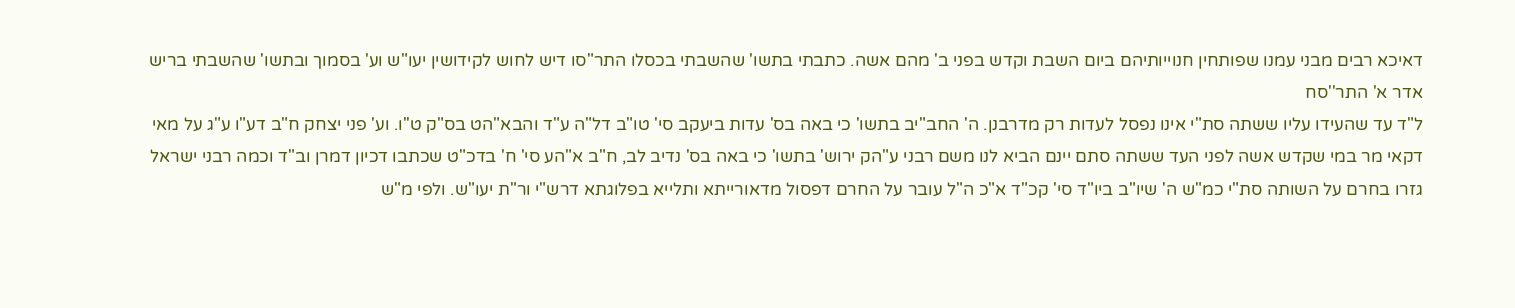דאיכא רבים מבני עמנו שפותחין חנוייותיהם ביום השבת וקדש בפני ב' מהם אשה. כתבתי בתשו' שהשבתי בכסלו התר"סו דיש לחוש לקידושין יעו"ש וע' בסמוך ובתשו' שהשבתי בריש אדר א' התר''סח
ל"ד עד שהעידו עליו ששתה סת"י אינו נפסל לעדות רק מדרבנן. ה' החב"יב בתשו' כי באה בס' עדות ביעקב סי' טו"ב דל"ה ע"ד והבא"הט בס"ק ט''ו. וע' פני יצחק ח"ב דע"ו ע"ג על מאי דקאי מר במי שקדש אשה לפני העד ששתה סתם יינם הביא לנו משם רבני ע"הק ירוש' בתשו' כי באה בס' נדיב לב, ח"ב א"הע סי' ח' בדכ"ט שכתבו דכיון דמרן וב"ד וכמה רבני ישראל גזרו בחרם על השותה סת"י כמ"ש ה' שיו"ב ביו"ד סי' קכ"ד א"כ ה"ל עובר על החרם דפסול מדאורייתא ותלייא בפלוגתא דרש"י ור"ת יעו"ש. ולפי מ"ש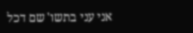אני עני בתשו' שם דכל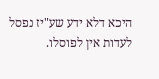היכא דלא ידע שע"יז נפסל לעדות אין לפוסלו.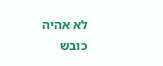לא אהיה כובש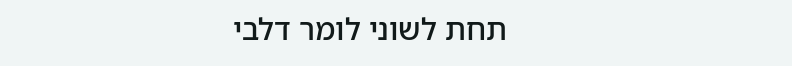תחת לשוני לומר דלבי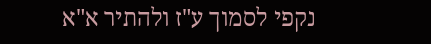נקפי לסמוך ע"ז ולהתיר א"א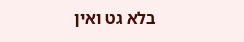בלא גט ואין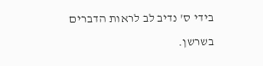בידי ס' נדיב לב לראות הדברים בשרשן.